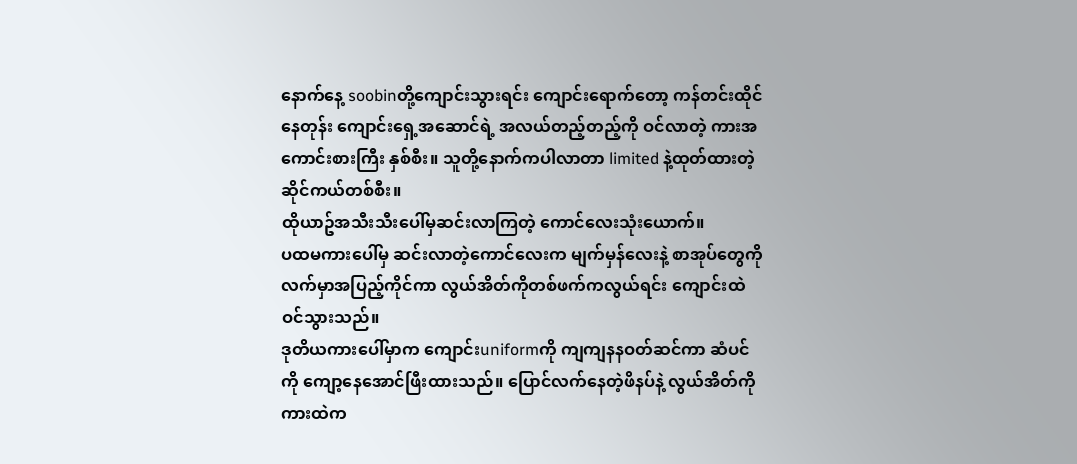နောက်နေ့ soobinတို့ကျောင်းသွားရင်း ကျောင်းရောက်တော့ ကန်တင်းထိုင်နေတုန်း ကျောင်းရှေ့အဆောင်ရဲ့ အလယ်တည့်တည့်ကို ဝင်လာတဲ့ ကားအကောင်းစားကြီး နှစ်စီး။ သူတို့နောက်ကပါလာတာ limited နဲ့ထုတ်ထားတဲ့ ဆိုင်ကယ်တစ်စီး။
ထိုယာဥ်အသီးသီးပေါ်မှဆင်းလာကြတဲ့ ကောင်လေးသုံးယောက်။
ပထမကားပေါ်မှ ဆင်းလာတဲ့ကောင်လေးက မျက်မှန်လေးနဲ့ စာအုပ်တွေကိုလက်မှာအပြည့်ကိုင်ကာ လွယ်အိတ်ကိုတစ်ဖက်ကလွယ်ရင်း ကျောင်းထဲဝင်သွားသည်။
ဒုတိယကားပေါ်မှာက ကျောင်းuniformကို ကျကျနနဝတ်ဆင်ကာ ဆံပင်ကို ကျော့နေအောင်ဖြီးထားသည်။ ပြောင်လက်နေတဲ့ဖိနပ်နဲ့ လွယ်အိတ်ကိုကားထဲက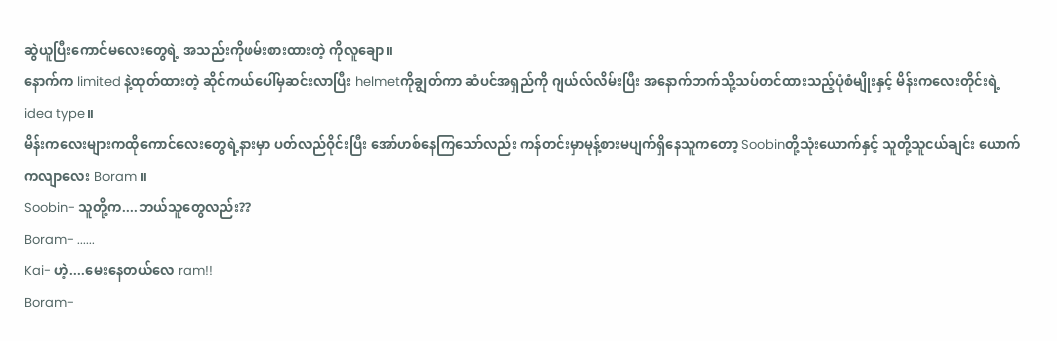ဆွဲယူပြီးကောင်မလေးတွေရဲ့ အသည်းကိုဖမ်းစားထားတဲ့ ကိုလူချော။
နောက်က limited နဲ့ထုတ်ထားတဲ့ ဆိုင်ကယ်ပေါ်မှဆင်းလာပြီး helmetကိုချွတ်ကာ ဆံပင်အရှည်ကို ဂျယ်လ်လိမ်းပြီး အနောက်ဘက်သို့သပ်တင်ထားသည့်ပုံစံမျိုးနှင့် မိန်းကလေးတိုင်းရဲ့ idea type။
မိန်းကလေးများကထိုကောင်လေးတွေရဲ့နားမှာ ပတ်လည်ဝိုင်းပြီး အော်ဟစ်နေကြသော်လည်း ကန်တင်းမှာမုန့်စားမပျက်ရှိနေသူကတော့ Soobinတို့သုံးယောက်နှင့် သူတို့သူငယ်ချင်း ယောက်ကလျာလေး Boram။
Soobin- သူတို့က....ဘယ်သူတွေလည်း??
Boram- ......
Kai- ဟဲ့....မေးနေတယ်လေ ram!!
Boram-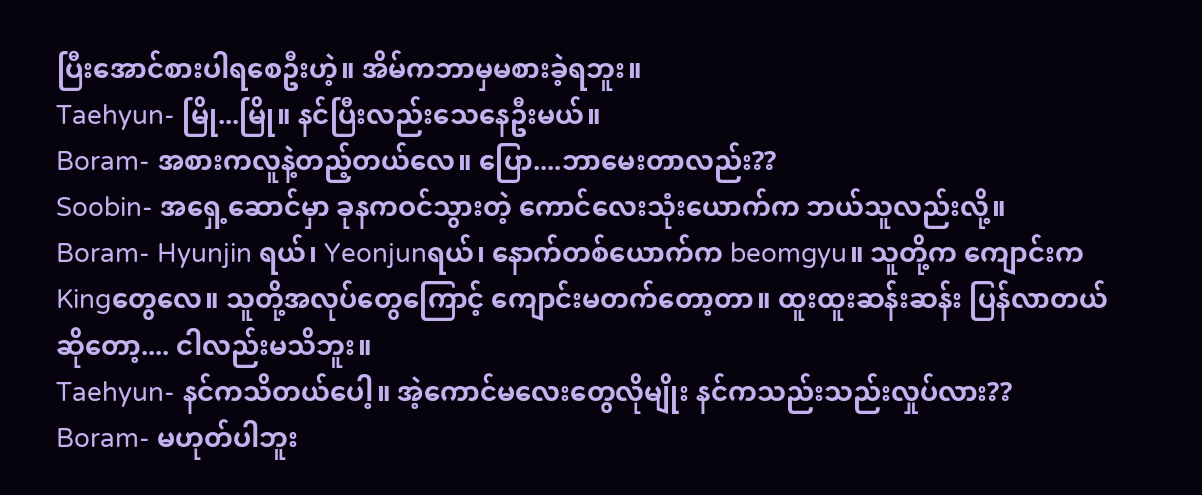ပြီးအောင်စားပါရစေဦးဟဲ့။ အိမ်ကဘာမှမစားခဲ့ရဘူး။
Taehyun- မြို...မြို။ နင်ပြီးလည်းသေနေဦးမယ်။
Boram- အစားကလူနဲ့တည့်တယ်လေ။ ပြော....ဘာမေးတာလည်း??
Soobin- အရှေ့ဆောင်မှာ ခုနကဝင်သွားတဲ့ ကောင်လေးသုံးယောက်က ဘယ်သူလည်းလို့။
Boram- Hyunjin ရယ်၊ Yeonjunရယ်၊ နောက်တစ်ယောက်က beomgyu။ သူတို့က ကျောင်းက Kingတွေလေ။ သူတို့အလုပ်တွေကြောင့် ကျောင်းမတက်တော့တာ။ ထူးထူးဆန်းဆန်း ပြန်လာတယ်ဆိုတော့.... ငါလည်းမသိဘူး။
Taehyun- နင်ကသိတယ်ပေါ့။ အဲ့ကောင်မလေးတွေလိုမျိုး နင်ကသည်းသည်းလှုပ်လား??
Boram- မဟုတ်ပါဘူး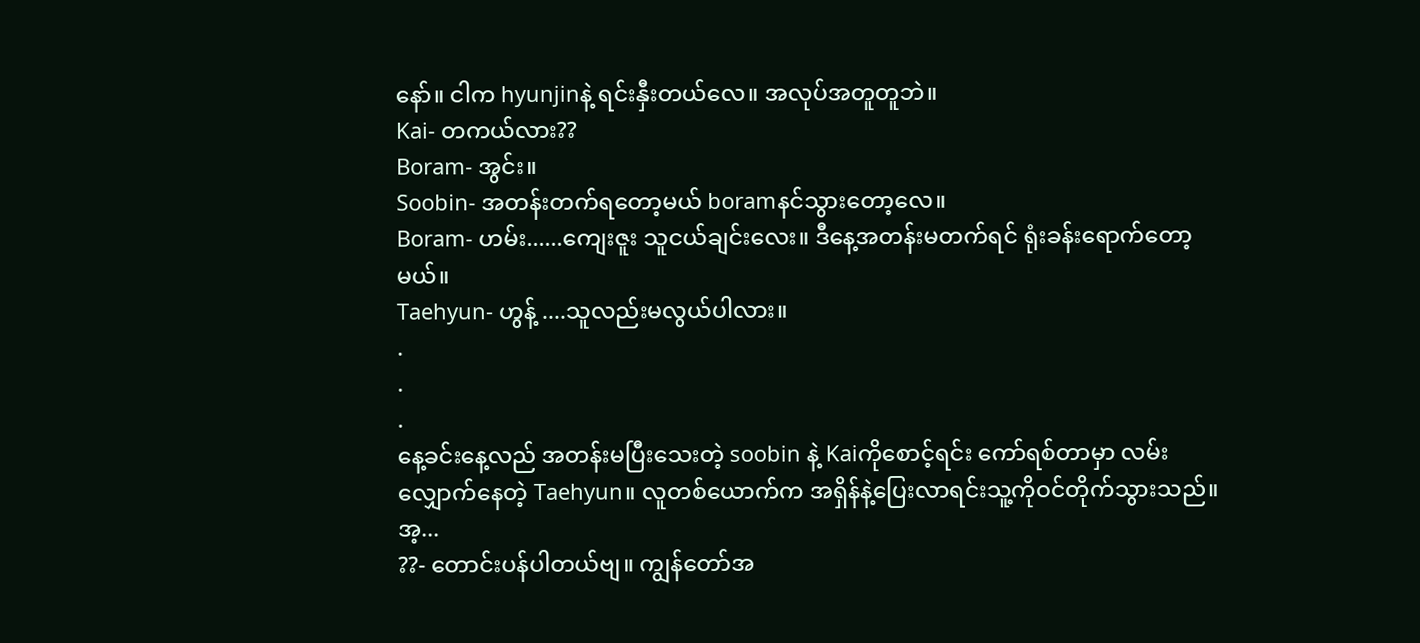နော်။ ငါက hyunjinနဲ့ ရင်းနှီးတယ်လေ။ အလုပ်အတူတူဘဲ။
Kai- တကယ်လား??
Boram- အွင်း။
Soobin- အတန်းတက်ရတော့မယ် boramနင်သွားတော့လေ။
Boram- ဟမ်း......ကျေးဇူး သူငယ်ချင်းလေး။ ဒီနေ့အတန်းမတက်ရင် ရုံးခန်းရောက်တော့မယ်။
Taehyun- ဟွန့် ....သူလည်းမလွယ်ပါလား။
.
.
.
နေ့ခင်းနေ့လည် အတန်းမပြီးသေးတဲ့ soobin နဲ့ Kaiကိုစောင့်ရင်း ကော်ရစ်တာမှာ လမ်းလျှောက်နေတဲ့ Taehyun။ လူတစ်ယောက်က အရှိန်နဲ့ပြေးလာရင်းသူ့ကိုဝင်တိုက်သွားသည်။
အ့...
??- တောင်းပန်ပါတယ်ဗျ။ ကျွန်တော်အ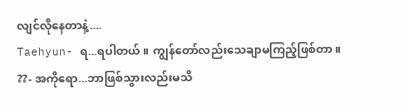လျင်လိုနေတာနဲ့....
Taehyun- ရ...ရပါတယ်။ ကျွန်တော်လည်းသေချာမကြည့်ဖြစ်တာ။
??- အကိုရော...ဘာဖြစ်သွားလည်းမသိ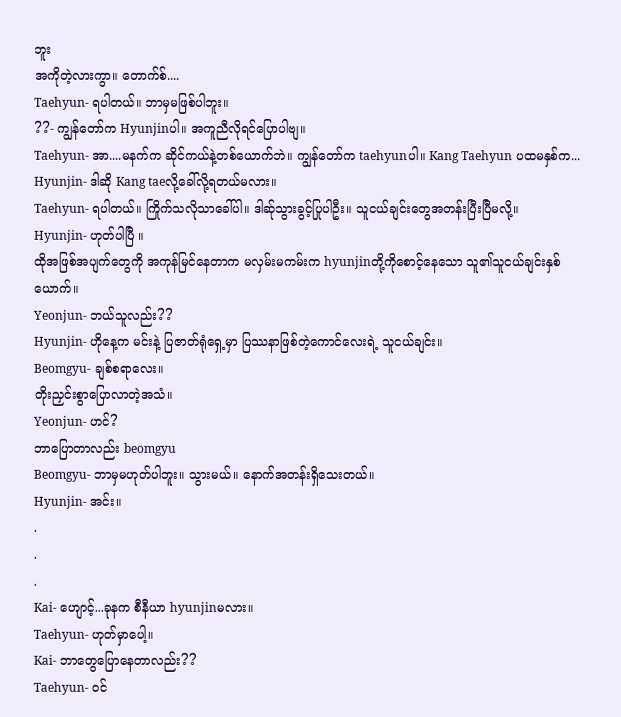ဘူး
အကိုတဲ့လားကွာ။ တောက်စ်....
Taehyun- ရပါတယ်။ ဘာမှမဖြစ်ပါဘူး။
??- ကျွန်တော်က Hyunjinပါ။ အကူညီလိုရင်ပြောပါဗျ။
Taehyun- အာ....မနက်က ဆိုင်ကယ်နဲ့တစ်ယောက်ဘဲ။ ကျွန်တော်က taehyunပါ။ Kang Taehyun ပထမနှစ်က...
Hyunjin- ဒါဆို Kang taeလို့ခေါ်လို့ရတယ်မလား။
Taehyun- ရပါတယ်။ ကြိုက်သလိုသာခေါ်ပါ။ ဒါဆ်ုသွားခွင့်ပြုပါဦး။ သူငယ်ချင်းတွေအတန်းပြီးပြီမလို့။
Hyunjin- ဟုတ်ပါပြီ ။
ထိုအဖြစ်အပျက်တွေကို အကုန်မြင်နေတာက မလှမ်းမကမ်းက hyunjinတို့ကိုစောင့်နေသော သူ၏သူငယ်ချင်းနှစ်ယောက်။
Yeonjun- ဘယ်သူလည်း??
Hyunjin- ဟိုနေ့က မင်းနဲ့ ပြဇာတ်ရုံရှေ့မှာ ပြဿနာဖြစ်တဲ့ကောင်လေးရဲ့ သူငယ်ချင်း။
Beomgyu- ချစ်စရာလေး။
တိုးညှင်းစွာပြောလာတဲ့အသံ။
Yeonjun- ဟင်?
ဘာပြောတာလည်း beomgyu
Beomgyu- ဘာမှမဟုတ်ပါဘူး။ သွားမယ်။ နောက်အတန်းရှိသေးတယ်။
Hyunjin- အင်း။
.
.
.
Kai- ဟျောင့်...ခုနက စီနီယာ hyunjinမလား။
Taehyun- ဟုတ်မှာပေါ့။
Kai- ဘာတွေပြောနေတာလည်း??
Taehyun- ဝင်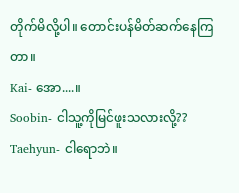တိုက်မိလို့ပါ။ တောင်းပန်မိတ်ဆက်နေကြတာ။
Kai- အော....။
Soobin- ငါသူ့ကိုမြင်ဖူးသလားလို့??
Taehyun- ငါရောဘဲ။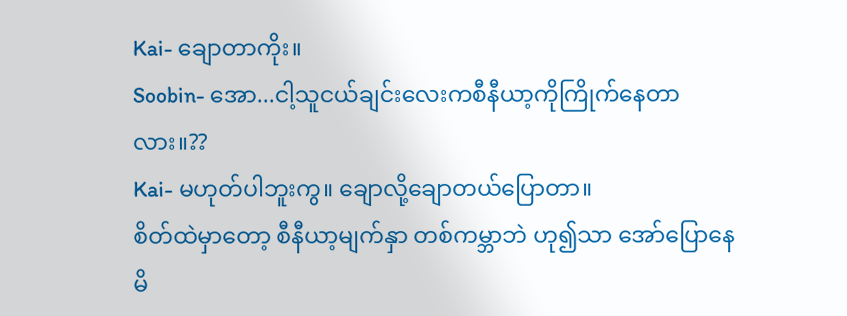Kai- ချောတာကိုး။
Soobin- အော...ငါ့သူငယ်ချင်းလေးကစီနီယာ့ကိုကြိုက်နေတာလား။??
Kai- မဟုတ်ပါဘူးကွ။ ချောလို့ချောတယ်ပြောတာ။
စိတ်ထဲမှာတော့ စီနီယာ့မျက်နှာ တစ်ကမ္ဘာဘဲ ဟု၍သာ အော်ပြောနေမိ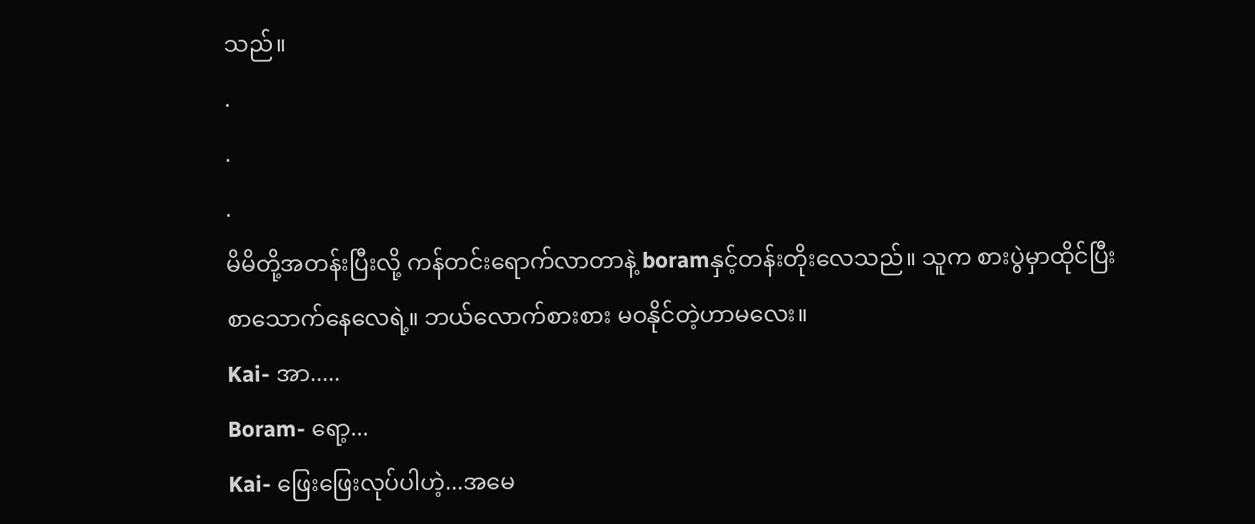သည်။
.
.
.
မိမိတို့အတန်းပြီးလို့ ကန်တင်းရောက်လာတာနဲ့ boramနှင့်တန်းတိုးလေသည်။ သူက စားပွဲမှာထိုင်ပြီး စာသောက်နေလေရဲ့။ ဘယ်လောက်စားစား မဝနိုင်တဲ့ဟာမလေး။
Kai- အာ.....
Boram- ရော့...
Kai- ဖြေးဖြေးလုပ်ပါဟဲ့...အမေ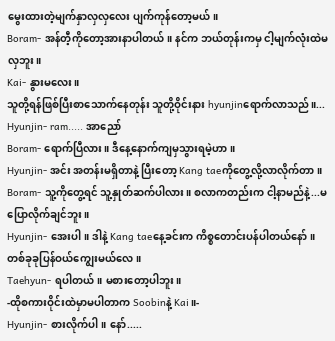မွေးထားတဲ့မျက်နှာလှလှလေး ပျက်ကုန်တော့မယ်။
Boram- အန်တီ့ကိုတော့အားနာပါတယ်။ နင်က ဘယ်တုန်းကမှ ငါ့မျက်လုံးထဲမလှဘူး။
Kai- နွားမလေး။
သူတို့ရန်ဖြစ်ပြီးစာသောက်နေတုန်း သူတို့ဝိုင်းနား hyunjinရောက်လာသည်။...
Hyunjin- ram..... အာညော်
Boram- ရောက်ပြီလား။ ဒီနေ့နောက်ကျမှသွားရမဲ့ဟာ။
Hyunjin- အင်း အတန်းမရှိတာနဲ့ ပြီးတော့ Kang taeကိုတွေ့လို့လာလိုက်တာ။
Boram- သူ့ကိုတွေ့ရင် သူ့နှုတ်ဆက်ပါလား။ စလာကတည်းက ငါ့နာမည်နဲ့...မပြောလိုက်ချင်ဘူး။
Hyunjin- အေးပါ။ ဒါနဲ့ Kang taeနေ့ခင်းက ကိစ္စတောင်းပန်ပါတယ်နော်။ တစ်ခုခုပြန်ဝယ်ကျွေးမယ်လေ။
Taehyun- ရပါတယ်။ မစားတော့ပါဘူး။
-ထိုစကားဝိုင်းထဲမှာမပါတာက Soobinနဲ့ Kai။-
Hyunjin- စားလိုက်ပါ။ နော်.....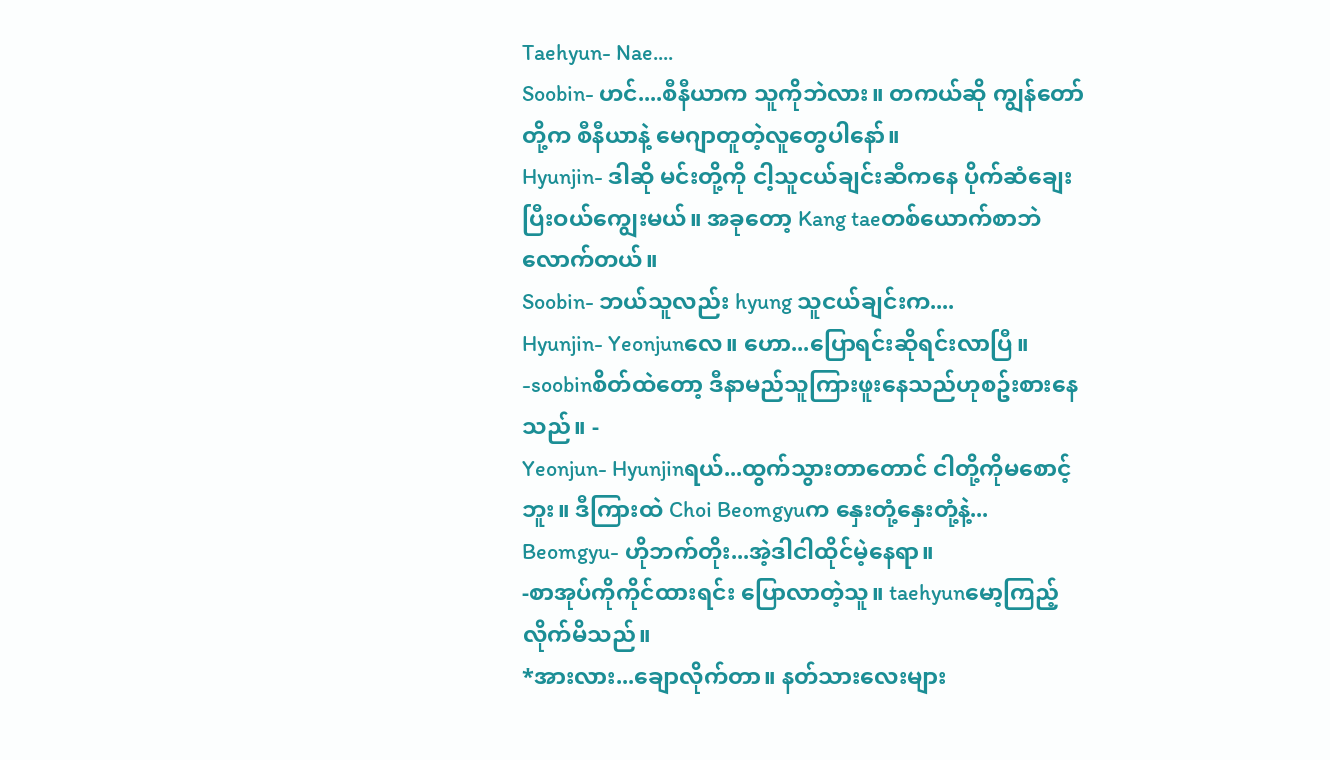Taehyun- Nae....
Soobin- ဟင်....စီနီယာက သူကိုဘဲလား။ တကယ်ဆို ကျွန်တော်တို့က စီနီယာနဲ့ မေဂျာတူတဲ့လူတွေပါနော်။
Hyunjin- ဒါဆို မင်းတို့ကို ငါ့သူငယ်ချင်းဆီကနေ ပိုက်ဆံချေးပြီးဝယ်ကျွေးမယ်။ အခုတော့ Kang taeတစ်ယောက်စာဘဲလောက်တယ်။
Soobin- ဘယ်သူလည်း hyung သူငယ်ချင်းက....
Hyunjin- Yeonjunလေ။ ဟော...ပြောရင်းဆိုရင်းလာပြီ။
-soobinစိတ်ထဲတော့ ဒီနာမည်သူကြားဖူးနေသည်ဟုစဥ်းစားနေသည်။ -
Yeonjun- Hyunjinရယ်...ထွက်သွားတာတောင် ငါတို့ကိုမစောင့်ဘူး။ ဒီကြားထဲ Choi Beomgyuက နှေးတုံ့နှေးတုံ့နဲ့...
Beomgyu- ဟိုဘက်တိုး...အဲ့ဒါငါထိုင်မဲ့နေရာ။
-စာအုပ်ကိုကိုင်ထားရင်း ပြောလာတဲ့သူ။ taehyunမော့ကြည့်လိုက်မိသည်။
*အားလား...ချောလိုက်တာ။ နတ်သားလေးများ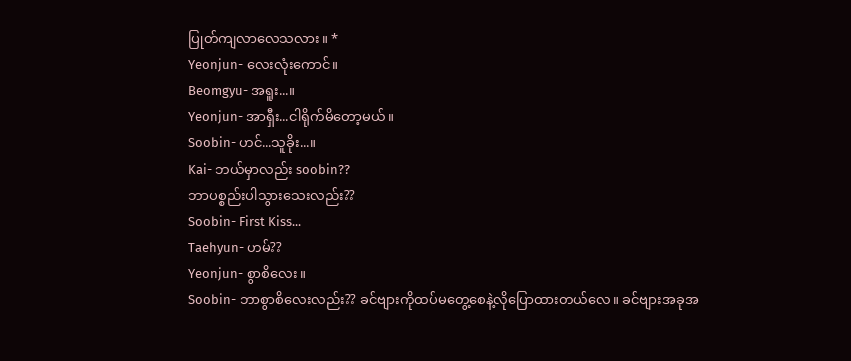ပြုတ်ကျလာလေသလား။ *
Yeonjun- လေးလုံးကောင်။
Beomgyu- အရူး...။
Yeonjun- အာရှီး...ငါရိုက်မိတော့မယ်။
Soobin- ဟင်...သူခိုး...။
Kai- ဘယ်မှာလည်း soobin??
ဘာပစ္စည်းပါသွားသေးလည်း??
Soobin- First Kiss...
Taehyun- ဟမ်??
Yeonjun- စွာစိလေး။
Soobin- ဘာစွာစိလေးလည်း?? ခင်ဗျားကိုထပ်မတွေ့စေနဲ့လိုပြောထားတယ်လေ။ ခင်ဗျားအခုအ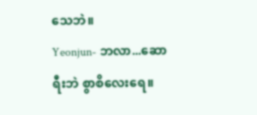သေဘဲ။
Yeonjun- ဘလာ...ဆောရီးဘဲ စွာစိလေးရေ။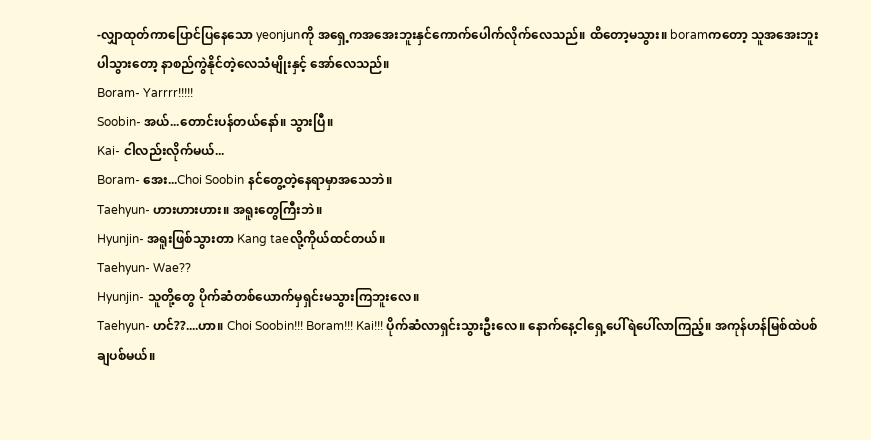-လျှာထုတ်ကာပြောင်ပြနေသော yeonjunကို အရှေ့ကအအေးဘူးနှင်ကောက်ပေါက်လိုက်လေသည်။ ထိတော့မသွား။ boramကတော့ သူအအေးဘူးပါသွားတော့ နာစည်ကွဲနိုင်တဲ့လေသံမျိုးနှင့် အော်လေသည်။
Boram- Yarrrr!!!!!
Soobin- အယ်...တောင်းပန်တယ်နော်။ သွားပြီ။
Kai- ငါလည်းလိုက်မယ်...
Boram- အေး...Choi Soobin နင်တွေ့တဲ့နေရာမှာအသေဘဲ။
Taehyun- ဟားဟားဟား။ အရူးတွေကြီးဘဲ။
Hyunjin- အရူးဖြစ်သွားတာ Kang taeလို့ကိုယ်ထင်တယ်။
Taehyun- Wae??
Hyunjin- သူတို့တွေ ပိုက်ဆံတစ်ယောက်မှရှင်းမသွားကြဘူးလေ။
Taehyun- ဟင်??....ဟာ။ Choi Soobin!!! Boram!!! Kai!!! ပိုက်ဆံလာရှင်းသွားဦးလေ။ နောက်နေ့ငါရှေ့ပေါ်ရဲပေါ်လာကြည့်။ အကုန်ဟန်မြစ်ထဲပစ်ချပစ်မယ်။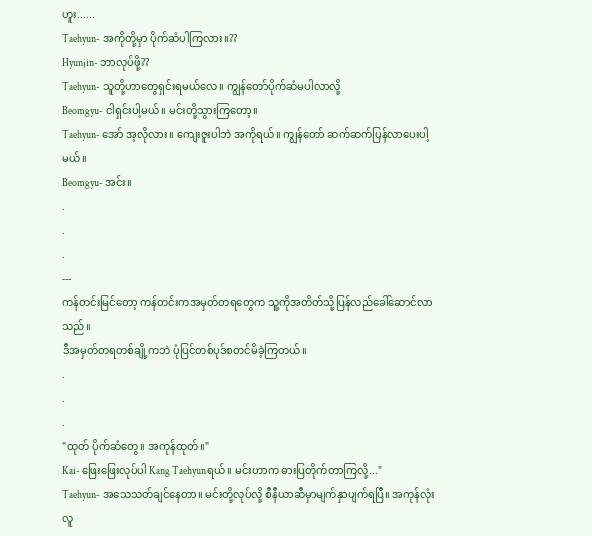ဟူး......
Taehyun- အကိုတို့မှာ ပိုက်ဆံပါကြလား။??
Hyunjin- ဘာလုပ်ဖို့??
Taehyun- သူတို့ဟာတွေရှင်းရမယ်လေ။ ကျွန်တော်ပိုက်ဆံမပါလာလို့
Beomgyu- ငါရှင်းပါ့မယ်။ မင်းတို့သွားကြတော့။
Taehyun- အော် အ့လိုလား။ ကျေးဇူးပါဘဲ အကိုရယ်။ ကျွန်တော် ဆက်ဆက်ပြန်လာပေးပါ့မယ်။
Beomgyu- အင်း။
.
.
.
---
ကန်တင်းမြင်တော့ ကန်တင်းကအမှတ်တရတွေက သူ့ကိုအတိတ်သို့ပြန်လည်ခေါ်ဆောင်လာသည်။
ဒီအမှတ်တရတစ်ချို့ကဘဲ ပုံပြင်တစ်ပုဒ်စတင်မိခဲ့ကြတယ်။
.
.
.
"ထုတ် ပိုက်ဆံတွေ။ အကုန်ထုတ်။"
Kai- ဖြေးဖြေးလုပ်ပါ Kang Taehyunရယ်။ မင်းဟာက ဓားပြတိုက်တာကြလို့..."
Taehyun- အသေသတ်ချင်နေတာ။ မင်းတို့လုပ်လို့ စီနီယာဆီမှာမျက်နှာပျက်ရပြီ။ အကုန်လုံး လူ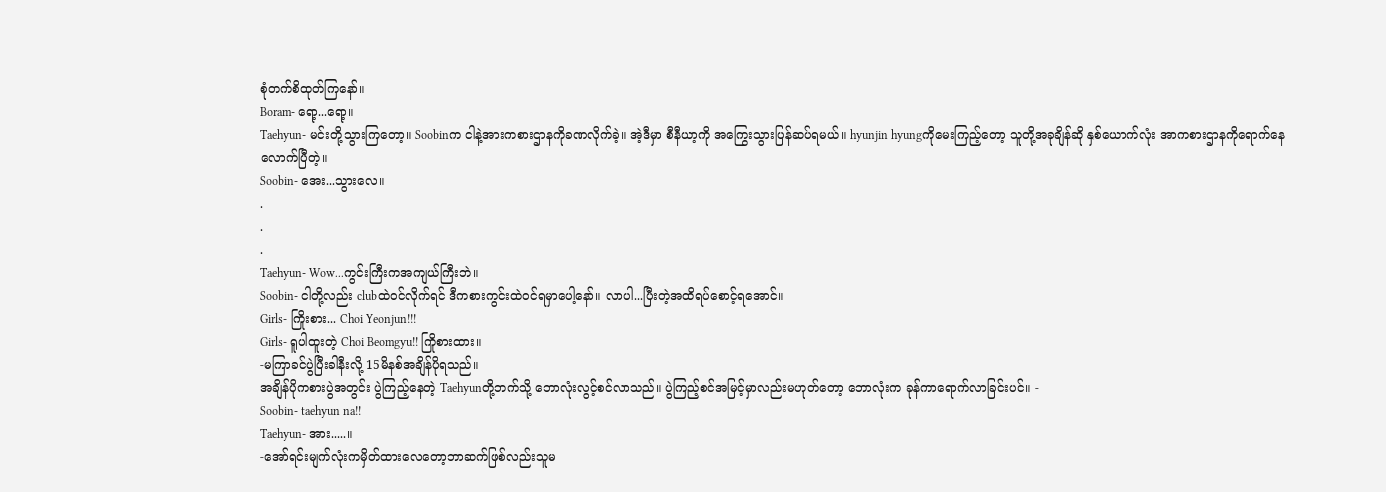စုံတက်စိထုတ်ကြနော်။
Boram- ရော့...ရော့။
Taehyun- မင်းတို့သွားကြတော့။ Soobinက ငါနဲ့အားကစားဌာနကိုခဏလိုက်ခဲ့။ အဲ့ဒီမှာ စီနီယာ့ကို အကြွေးသွားပြန်ဆပ်ရမယ်။ hyunjin hyungကိုမေးကြည့်တော့ သူတို့အခုချိန်ဆို နှစ်ယောက်လုံး အာကစားဌာနကိုရောက်နေလောက်ပြီတဲ့။
Soobin- အေး...သွားလေ။
.
.
.
Taehyun- Wow...ကွင်းကြီးကအကျယ်ကြီးဘဲ။
Soobin- ငါတို့လည်း clubထဲဝင်လိုက်ရင် ဒီကစားကွင်းထဲဝင်ရမှာပေါ့နော်။ လာပါ...ပြီးတဲ့အထိရပ်စောင့်ရအောင်။
Girls- ကြိုးစား... Choi Yeonjun!!!
Girls- ရူပါထူးတဲ့ Choi Beomgyu!! ကြိုစားထား။
-မကြာခင်ပွဲပြီးခါနီးလို့ 15မိနစ်အချိန်ပိုရသည်။
အချိန်ပိုကစားပွဲအတွင်း ပွဲကြည့်နေတဲ့ Taehyunတို့ဘက်သို့ ဘောလုံးလွင့်စင်လာသည်။ ပွဲကြည့်စင်အမြင့်မှာလည်းမဟုတ်တော့ ဘောလုံးက ခုန်ကာရောက်လာခြင်းပင်။ -
Soobin- taehyun na!!
Taehyun- အား.....။
-အော်ရင်းမျက်လုံးကမှိတ်ထားလေတော့ဘာဆက်ဖြစ်လည်းသူမ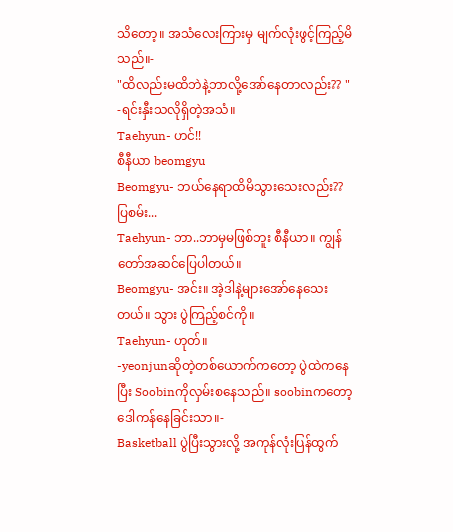သိတော့။ အသံလေးကြားမှ မျက်လုံးဖွင့်ကြည့်မိသည်။-
"ထိလည်းမထိဘဲနဲ့ဘာလို့အော်နေတာလည်း?? "
-ရင်းနှီးသလိုရှိတဲ့အသံ။
Taehyun- ဟင်!!
စီနီယာ beomgyu
Beomgyu- ဘယ်နေရာထိမိသွားသေးလည်း?? ပြစမ်း...
Taehyun- ဘာ..ဘာမှမဖြစ်ဘူး စီနီယာ။ ကျွန်တော်အဆင်ပြေပါတယ်။
Beomgyu- အင်း။ အဲ့ဒါနဲ့များအော်နေသေးတယ်။ သွား ပွဲကြည့်စင်ကို။
Taehyun- ဟုတ်။
-yeonjunဆိုတဲ့တစ်ယောက်ကတော့ ပွဲထဲကနေပြီး Soobinကိုလှမ်းစနေသည်။ soobinကတော့ဒေါကန်နေခြင်းသာ။-
Basketball ပွဲပြီးသွားလို့ အကုန်လုံးပြန်ထွက်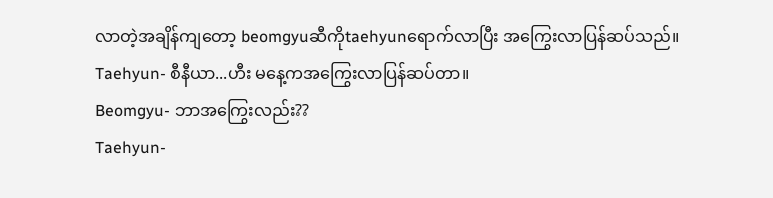လာတဲ့အချိန်ကျတော့ beomgyuဆီကိုtaehyunရောက်လာပြီး အကြွေးလာပြန်ဆပ်သည်။
Taehyun- စီနီယာ...ဟီး မနေ့ကအကြွေးလာပြန်ဆပ်တာ။
Beomgyu- ဘာအကြွေးလည်း??
Taehyun-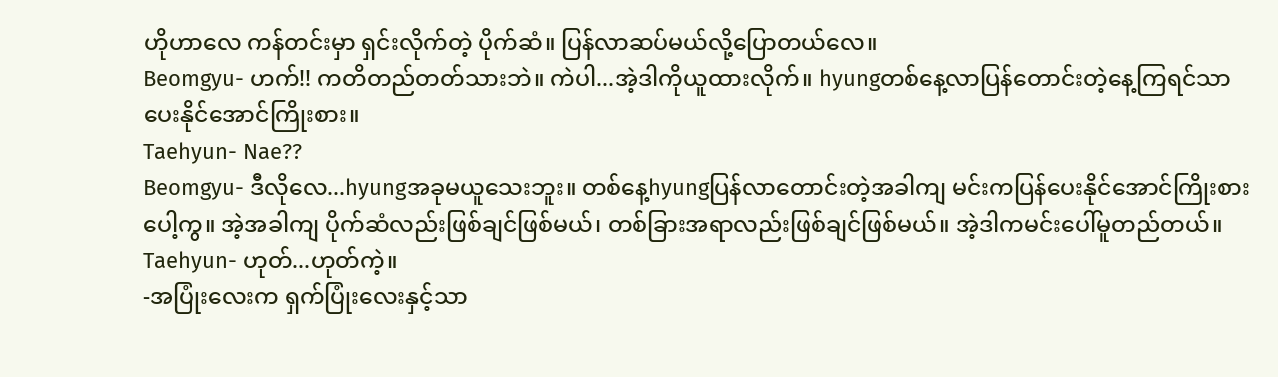ဟိုဟာလေ ကန်တင်းမှာ ရှင်းလိုက်တဲ့ ပိုက်ဆံ။ ပြန်လာဆပ်မယ်လို့ပြောတယ်လေ။
Beomgyu- ဟက်!! ကတိတည်တတ်သားဘဲ။ ကဲပါ...အဲ့ဒါကိုယူထားလိုက်။ hyungတစ်နေ့လာပြန်တောင်းတဲ့နေ့ကြရင်သာ ပေးနိုင်အောင်ကြိုးစား။
Taehyun- Nae??
Beomgyu- ဒီလိုလေ...hyungအခုမယူသေးဘူး။ တစ်နေ့hyungပြန်လာတောင်းတဲ့အခါကျ မင်းကပြန်ပေးနိုင်အောင်ကြိုးစားပေါ့ကွ။ အဲ့အခါကျ ပိုက်ဆံလည်းဖြစ်ချင်ဖြစ်မယ်၊ တစ်ခြားအရာလည်းဖြစ်ချင်ဖြစ်မယ်။ အဲ့ဒါကမင်းပေါ်မူတည်တယ်။
Taehyun- ဟုတ်...ဟုတ်ကဲ့။
-အပြုံးလေးက ရှက်ပြုံးလေးနှင့်သာ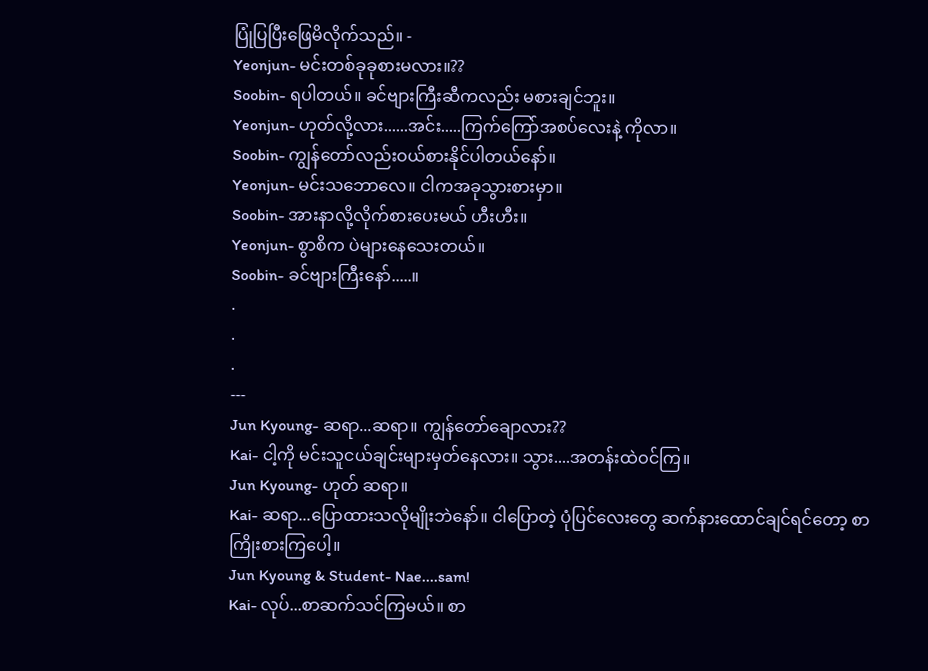ပြုံပြပြီးဖြေမိလိုက်သည်။ -
Yeonjun- မင်းတစ်ခုခုစားမလား။??
Soobin- ရပါတယ်။ ခင်ဗျားကြီးဆီကလည်း မစားချင်ဘူး။
Yeonjun- ဟုတ်လို့လား......အင်း.....ကြက်ကြော်အစပ်လေးနဲ့ ကိုလာ။
Soobin- ကျွန်တော်လည်းဝယ်စားနိုင်ပါတယ်နော်။
Yeonjun- မင်းသဘောလေ။ ငါကအခုသွားစားမှာ။
Soobin- အားနာလို့လိုက်စားပေးမယ် ဟီးဟီး။
Yeonjun- စွာစိက ပဲများနေသေးတယ်။
Soobin- ခင်ဗျားကြီးနော်.....။
.
.
.
---
Jun Kyoung- ဆရာ...ဆရာ။ ကျွန်တော်ချောလား??
Kai- ငါ့ကို မင်းသူငယ်ချင်းများမှတ်နေလား။ သွား....အတန်းထဲဝင်ကြ။
Jun Kyoung- ဟုတ် ဆရာ။
Kai- ဆရာ...ပြောထားသလိုမျိုးဘဲနော်။ ငါပြောတဲ့ ပုံပြင်လေးတွေ ဆက်နားထောင်ချင်ရင်တော့ စာကြိုးစားကြပေါ့။
Jun Kyoung & Student- Nae....sam!
Kai- လုပ်...စာဆက်သင်ကြမယ်။ စာ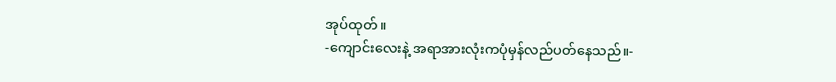အုပ်ထုတ်။
-ကျောင်းလေးနဲ့ အရာအားလုံးကပုံမှန်လည်ပတ်နေသည်။-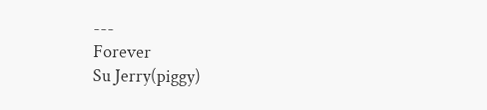---
Forever
Su Jerry(piggy)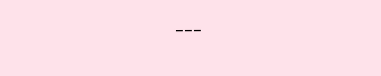---